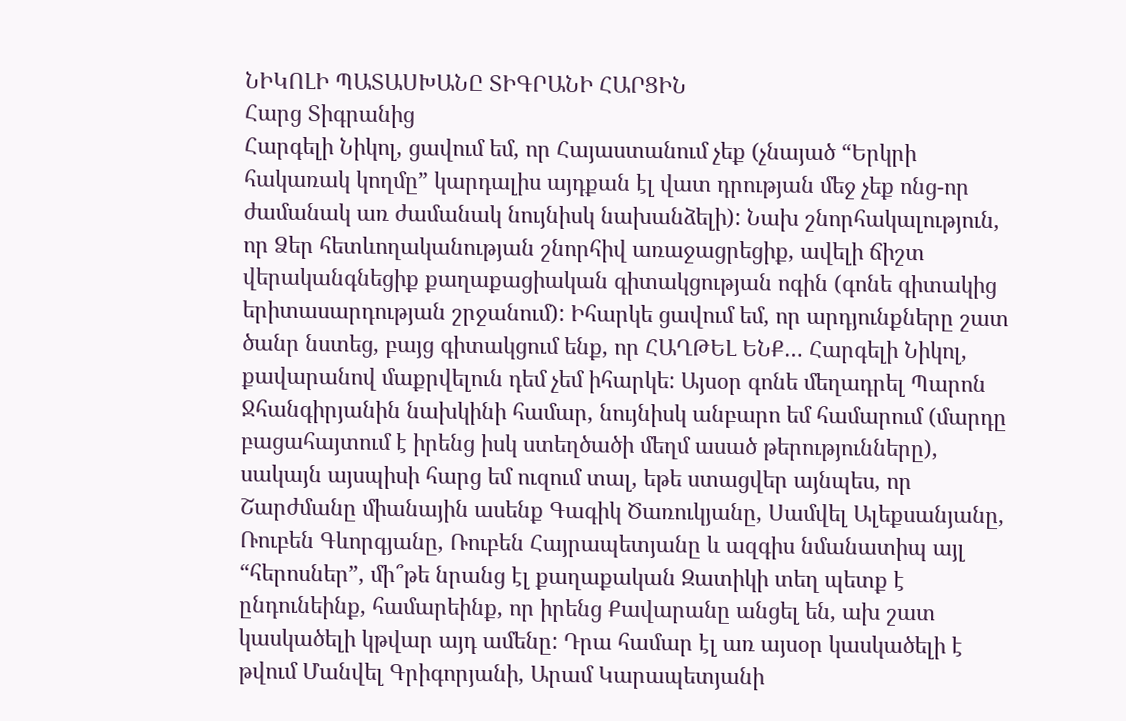ՆԻԿՈԼԻ ՊԱՏԱՍԽԱՆԸ ՏԻԳՐԱՆԻ ՀԱՐՑԻՆ
Հարց Տիգրանից
Հարգելի Նիկոլ, ցավում եմ, որ Հայաստանում չեք (չնայած “Երկրի հակառակ կողմը” կարդալիս այդքան էլ վատ դրության մեջ չեք ոնց-որ
ժամանակ առ ժամանակ նույնիսկ նախանձելի): Նախ շնորհակալություն, որ Ձեր հետևողականության շնորհիվ առաջացրեցիք, ավելի ճիշտ վերականգնեցիք քաղաքացիական գիտակցության ոգին (գոնե գիտակից երիտասարդության շրջանում): Իհարկե ցավում եմ, որ արդյունքները շատ ծանր նստեց, բայց գիտակցում ենք, որ ՀԱՂԹԵԼ ԵՆՔ… Հարգելի Նիկոլ, քավարանով մաքրվելուն դեմ չեմ իհարկե: Այսօր գոնե մեղադրել Պարոն Ջհանգիրյանին նախկինի համար, նույնիսկ անբարո եմ համարում (մարդը բացահայտում է իրենց իսկ ստեղծածի մեղմ ասած թերությունները), սակայն այսպիսի հարց եմ ուզում տալ, եթե ստացվեր այնպես, որ Շարժմանը միանային ասենք Գագիկ Ծառուկյանը, Սամվել Ալեքսանյանը, Ռուբեն Գևորգյանը, Ռուբեն Հայրապետյանը և ազգիս նմանատիպ այլ “հերոսներ”, մի՞թե նրանց էլ քաղաքական Զատիկի տեղ պետք է ընդունեինք, համարեինք, որ իրենց Քավարանը անցել են, ախ շատ կասկածելի կթվար այդ ամենը: Դրա համար էլ առ այսօր կասկածելի է թվում Մանվել Գրիգորյանի, Արամ Կարապետյանի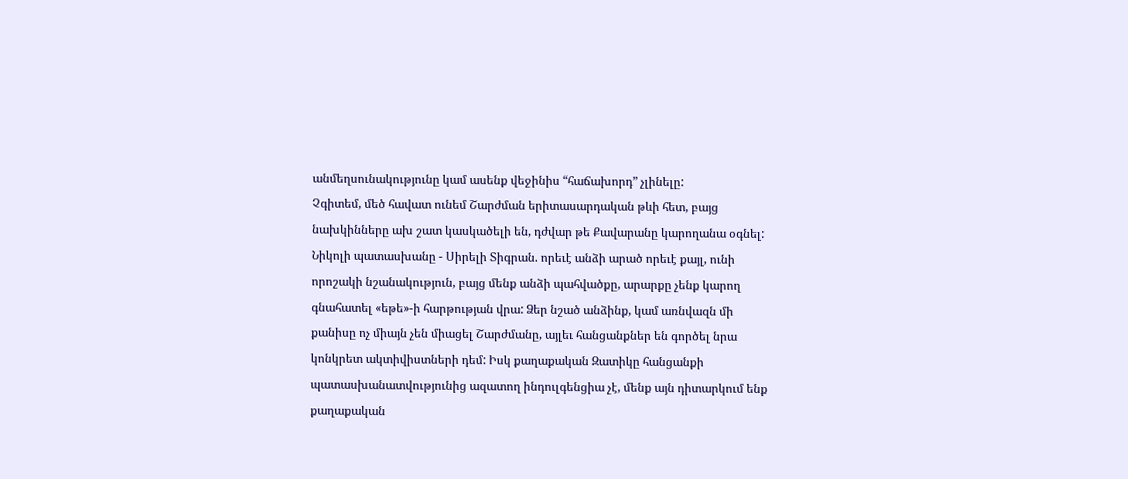անմեղսունակությունը կամ ասենք վեջինիս “հաճախորդ” չլինելը:
Չգիտեմ, մեծ հավատ ունեմ Շարժման երիտասարդական թևի հետ, բայց նախկինները ախ շատ կասկածելի են, դժվար թե Քավարանը կարողանա օգնել:
Նիկոլի պատասխանը - Սիրելի Տիգրան. որեւէ անձի արած որեւէ քայլ, ունի որոշակի նշանակություն, բայց մենք անձի պահվածքը, արարքը չենք կարող գնահատել «եթե»-ի հարթության վրա: Ձեր նշած անձինք, կամ առնվազն մի քանիսը ոչ միայն չեն միացել Շարժմանը, այլեւ հանցանքներ են գործել նրա կոնկրետ ակտիվիստների դեմ: Իսկ քաղաքական Զատիկը հանցանքի պատասխանատվությունից ազատող ինդուլգենցիա չէ, մենք այն դիտարկում ենք քաղաքական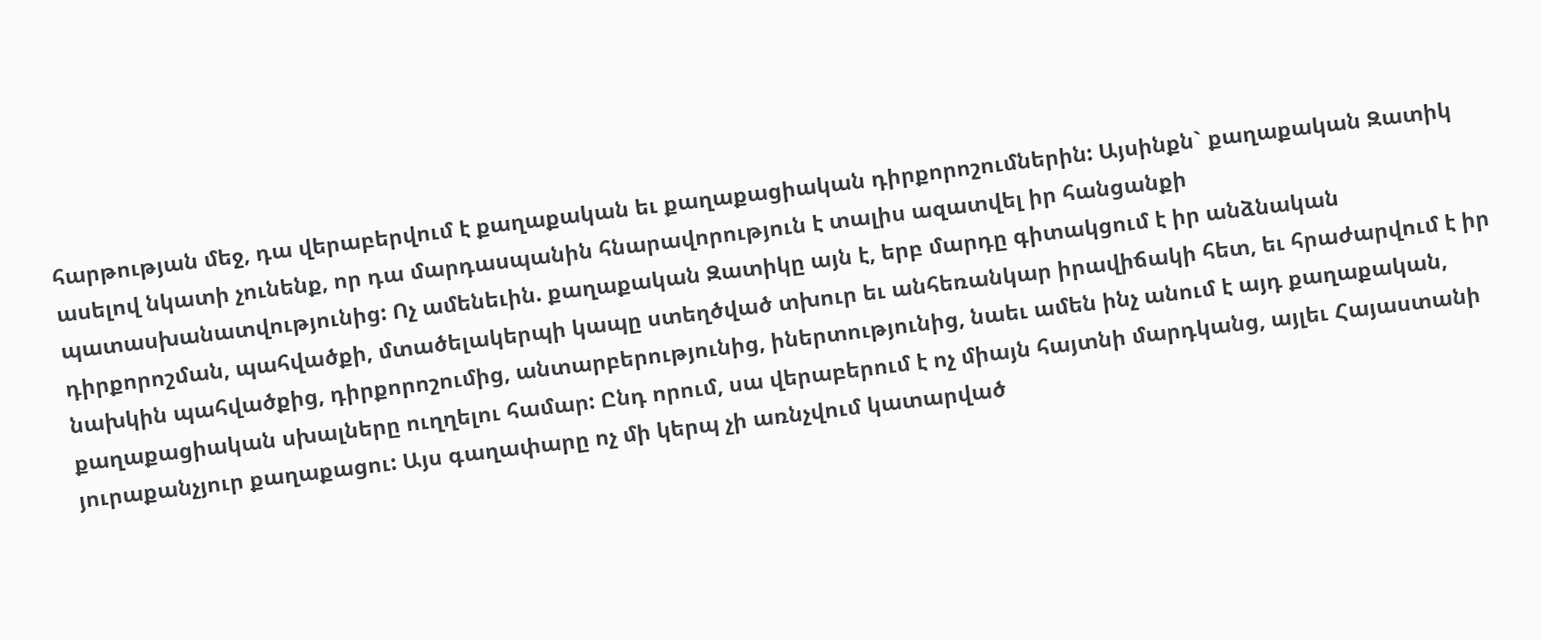հարթության մեջ, դա վերաբերվում է քաղաքական եւ քաղաքացիական դիրքորոշումներին: Այսինքն` քաղաքական Զատիկ ասելով նկատի չունենք, որ դա մարդասպանին հնարավորություն է տալիս ազատվել իր հանցանքի պատասխանատվությունից: Ոչ ամենեւին. քաղաքական Զատիկը այն է, երբ մարդը գիտակցում է իր անձնական դիրքորոշման, պահվածքի, մտածելակերպի կապը ստեղծված տխուր եւ անհեռանկար իրավիճակի հետ, եւ հրաժարվում է իր նախկին պահվածքից, դիրքորոշումից, անտարբերությունից, իներտությունից, նաեւ ամեն ինչ անում է այդ քաղաքական, քաղաքացիական սխալները ուղղելու համար: Ընդ որում, սա վերաբերում է ոչ միայն հայտնի մարդկանց, այլեւ Հայաստանի յուրաքանչյուր քաղաքացու: Այս գաղափարը ոչ մի կերպ չի առնչվում կատարված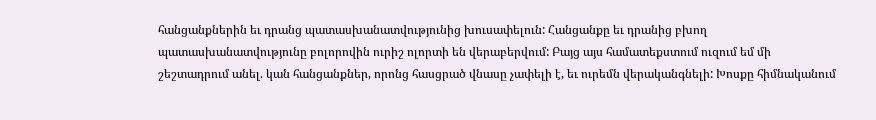հանցանքներին եւ դրանց պատասխանատվությունից խուսափելուն: Հանցանքը եւ դրանից բխող պատասխանատվությունը բոլորովին ուրիշ ոլորտի են վերաբերվում: Բայց այս համատեքստում ուզում եմ մի շեշտադրում անել. կան հանցանքներ, որոնց հասցրած վնասը չափելի է, եւ ուրեմն վերականգնելի: Խոսքը հիմնականում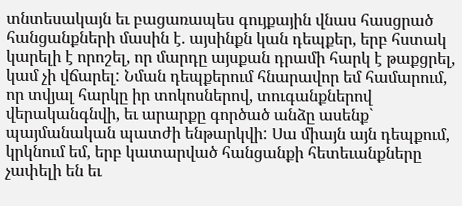տնտեսակայն եւ բացառապես գույքային վնաս հասցրած հանցանքների մասին է. այսինքն կան դեպքեր, երբ հստակ կարելի է որոշել, որ մարդը այսքան դրամի հարկ է թաքցրել, կամ չի վճարել: Նման դեպքերում հնարավոր եմ համարում, որ տվյալ հարկը իր տոկոսներով, տուգանքներով վերականգնվի, եւ արարքը գործած անձը ասենք` պայմանական պատժի ենթարկվի: Սա միայն այն դեպքում, կրկնում եմ, երբ կատարված հանցանքի հետեւանքները չափելի են եւ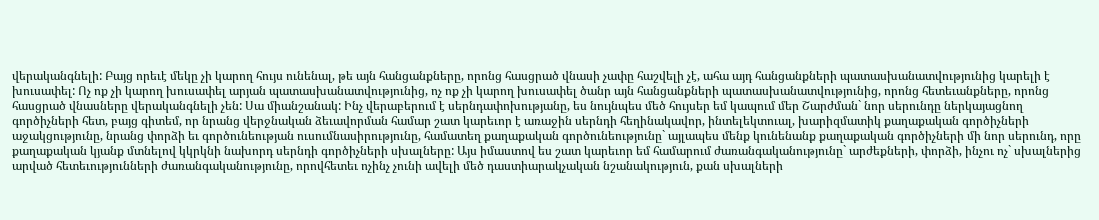վերականգնելի: Բայց որեւէ մեկը չի կարող հույս ունենալ, թե այն հանցանքները, որոնց հասցրած վնասի չափը հաշվելի չէ, ահա այդ հանցանքների պատասխանատվությունից կարելի է խուսափել: Ոչ ոք չի կարող խուսափել արյան պատասխանատվությունից, ոչ ոք չի կարող խուսափել ծանր այն հանցանքների պատասխանատվությունից, որոնց հետեւանքները, որոնց հասցրած վնասները վերականգնելի չեն: Սա միանշանակ: Ինչ վերաբերում է սերնդափոխությանը, ես նույնպես մեծ հույսեր եմ կապում մեր Շարժման` նոր սերունդը ներկայացնող գործիչների հետ, բայց գիտեմ, որ նրանց վերջնական ձեւավորման համար շատ կարեւոր է առաջին սերնդի հեղինակավոր, ինտելեկտուալ, խարիզմատիկ քաղաքական գործիչների աջակցությունը, նրանց փորձի եւ գործունեության ուսումնասիրությունը, համատեղ քաղաքական գործունեությունը` այլապես մենք կունենանք քաղաքական գործիչների մի նոր սերունդ, որը քաղաքական կյանք մտնելով կկրկնի նախորդ սերնդի գործիչների սխալները: Այս իմաստով ես շատ կարեւոր եմ համարում ժառանգականությունը` արժեքների, փորձի, ինչու ոչ` սխալներից արված հետեւությունների ժառանգականությունը, որովհետեւ ոչինչ չունի ավելի մեծ դաստիարակչական նշանակություն, քան սխալների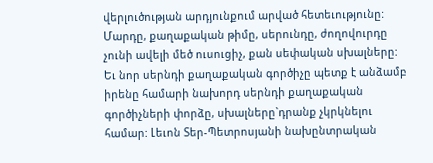վերլուծության արդյունքում արված հետեւությունը: Մարդը, քաղաքական թիմը, սերունդը, ժողովուրդը չունի ավելի մեծ ուսուցիչ, քան սեփական սխալները: Եւ նոր սերնդի քաղաքական գործիչը պետք է անձամբ իրենը համարի նախորդ սերնդի քաղաքական գործիչների փորձը, սխալները`դրանք չկրկնելու համար: Լեւոն Տեր-Պետրոսյանի նախընտրական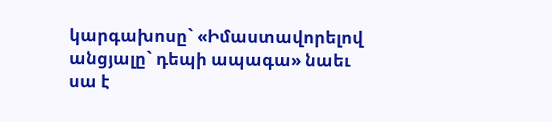կարգախոսը` «Իմաստավորելով անցյալը` դեպի ապագա» նաեւ սա է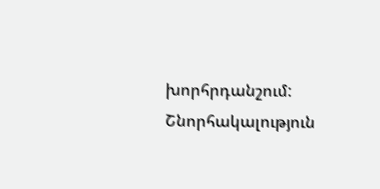խորհրդանշում: Շնորհակալություն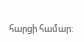հարցի համար: